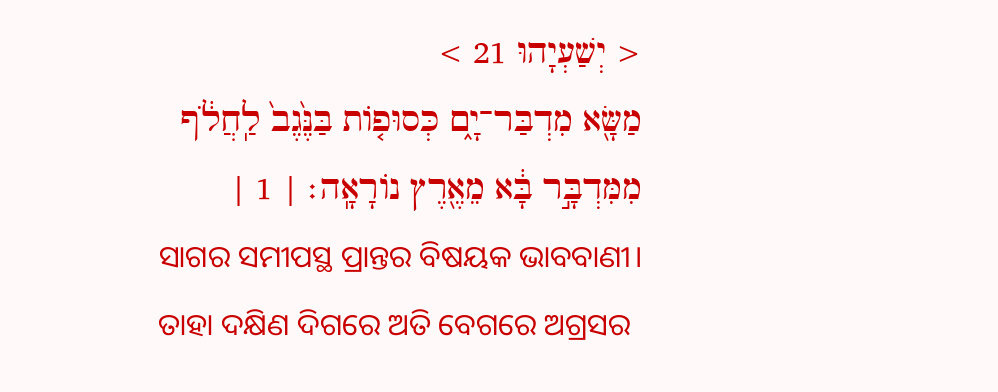< יְשַׁעְיָהוּ 21 >
מַשָּׂ֖א מִדְבַּר־יָ֑ם כְּסוּפ֤וֹת בַּנֶּ֙גֶב֙ לַֽחֲלֹ֔ף מִמִּדְבָּ֣ר בָּ֔א מֵאֶ֖רֶץ נוֹרָאָֽה׃ | 1 |
ସାଗର ସମୀପସ୍ଥ ପ୍ରାନ୍ତର ବିଷୟକ ଭାବବାଣୀ। ତାହା ଦକ୍ଷିଣ ଦିଗରେ ଅତି ବେଗରେ ଅଗ୍ରସର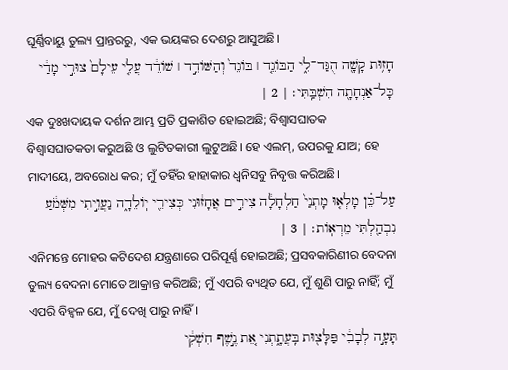ଘୂର୍ଣ୍ଣିବାୟୁ ତୁଲ୍ୟ ପ୍ରାନ୍ତରରୁ, ଏକ ଭୟଙ୍କର ଦେଶରୁ ଆସୁଅଛି।
חָז֥וּת קָשָׁ֖ה הֻגַּד־לִ֑י הַבּוֹגֵ֤ד ׀ בּוֹגֵד֙ וְהַשּׁוֹדֵ֣ד ׀ שׁוֹדֵ֔ד עֲלִ֤י עֵילָם֙ צוּרִ֣י מָדַ֔י כָּל־אַנְחָתָ֖ה הִשְׁבַּֽתִּי׃ | 2 |
ଏକ ଦୁଃଖଦାୟକ ଦର୍ଶନ ଆମ୍ଭ ପ୍ରତି ପ୍ରକାଶିତ ହୋଇଅଛି; ବିଶ୍ୱାସଘାତକ ବିଶ୍ୱାସଘାତକତା କରୁଅଛି ଓ ଲୁଟିତକାରୀ ଲୁଟୁଅଛି। ହେ ଏଲମ୍, ଉପରକୁ ଯାଅ; ହେ ମାଦୀୟେ, ଅବରୋଧ କର; ମୁଁ ତହିଁର ହାହାକାର ଧ୍ୱନିସବୁ ନିବୃତ୍ତ କରିଅଛି।
עַל־כֵּ֗ן מָלְא֤וּ מָתְנַי֙ חַלְחָלָ֔ה צִירִ֣ים אֲחָז֔וּנִי כְּצִירֵ֖י יֽוֹלֵדָ֑ה נַעֲוֵ֣יתִי מִשְּׁמֹ֔עַ נִבְהַ֖לְתִּי מֵרְאֽוֹת׃ | 3 |
ଏନିମନ୍ତେ ମୋହର କଟିଦେଶ ଯନ୍ତ୍ରଣାରେ ପରିପୂର୍ଣ୍ଣ ହୋଇଅଛି; ପ୍ରସବକାରିଣୀର ବେଦନା ତୁଲ୍ୟ ବେଦନା ମୋତେ ଆକ୍ରାନ୍ତ କରିଅଛି; ମୁଁ ଏପରି ବ୍ୟଥିତ ଯେ, ମୁଁ ଶୁଣି ପାରୁ ନାହିଁ; ମୁଁ ଏପରି ବିହ୍ୱଳ ଯେ, ମୁଁ ଦେଖି ପାରୁ ନାହିଁ।
תָּעָ֣ה לְבָבִ֔י פַּלָּצ֖וּת בִּֽעֲתָ֑תְנִי אֵ֚ת נֶ֣שֶׁף חִשְׁקִ֔י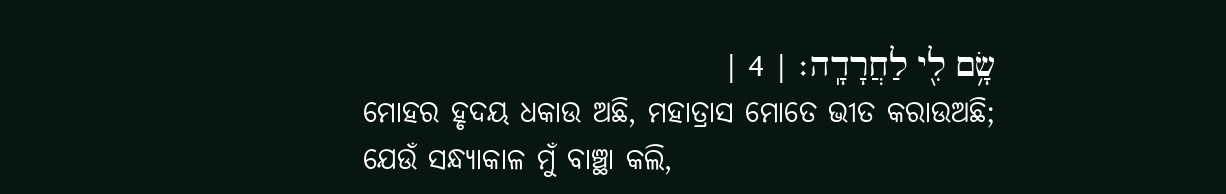שָׂ֥ם לִ֖י לַחֲרָדָֽה׃ | 4 |
ମୋହର ହୃଦୟ ଧକାଉ ଅଛି, ମହାତ୍ରାସ ମୋତେ ଭୀତ କରାଉଅଛି; ଯେଉଁ ସନ୍ଧ୍ୟାକାଳ ମୁଁ ବାଞ୍ଛା କଲି,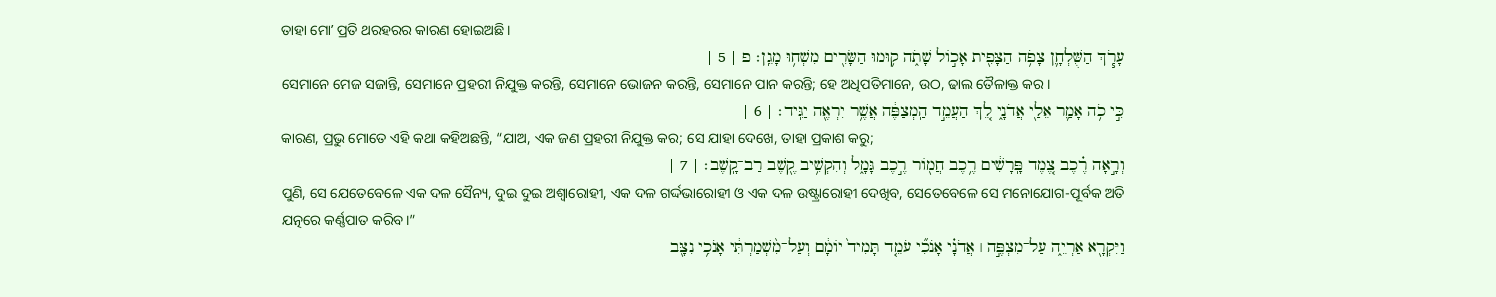ତାହା ମୋʼ ପ୍ରତି ଥରହରର କାରଣ ହୋଇଅଛି।
עָרֹ֧ךְ הַשֻּׁלְחָ֛ן צָפֹ֥ה הַצָּפִ֖ית אָכ֣וֹל שָׁתֹ֑ה ק֥וּמוּ הַשָּׂרִ֖ים מִשְׁח֥וּ מָגֵֽן׃ פ | 5 |
ସେମାନେ ମେଜ ସଜାନ୍ତି, ସେମାନେ ପ୍ରହରୀ ନିଯୁକ୍ତ କରନ୍ତି, ସେମାନେ ଭୋଜନ କରନ୍ତି, ସେମାନେ ପାନ କରନ୍ତି; ହେ ଅଧିପତିମାନେ, ଉଠ, ଢାଲ ତୈଳାକ୍ତ କର।
כִּ֣י כֹ֥ה אָמַ֛ר אֵלַ֖י אֲדֹנָ֑י לֵ֚ךְ הַעֲמֵ֣ד הַֽמְצַפֶּ֔ה אֲשֶׁ֥ר יִרְאֶ֖ה יַגִּֽיד׃ | 6 |
କାରଣ, ପ୍ରଭୁ ମୋତେ ଏହି କଥା କହିଅଛନ୍ତି, “ଯାଅ, ଏକ ଜଣ ପ୍ରହରୀ ନିଯୁକ୍ତ କର; ସେ ଯାହା ଦେଖେ, ତାହା ପ୍ରକାଶ କରୁ;
וְרָ֣אָה רֶ֗כֶב צֶ֚מֶד פָּֽרָשִׁ֔ים רֶ֥כֶב חֲמ֖וֹר רֶ֣כֶב גָּמָ֑ל וְהִקְשִׁ֥יב קֶ֖שֶׁב רַב־קָֽשֶׁב׃ | 7 |
ପୁଣି, ସେ ଯେତେବେଳେ ଏକ ଦଳ ସୈନ୍ୟ, ଦୁଇ ଦୁଇ ଅଶ୍ୱାରୋହୀ, ଏକ ଦଳ ଗର୍ଦ୍ଦଭାରୋହୀ ଓ ଏକ ଦଳ ଉଷ୍ଟ୍ରାରୋହୀ ଦେଖିବ, ସେତେବେଳେ ସେ ମନୋଯୋଗ-ପୂର୍ବକ ଅତି ଯତ୍ନରେ କର୍ଣ୍ଣପାତ କରିବ।”
וַיִּקְרָ֖א אַרְיֵ֑ה עַל־מִצְפֶּ֣ה ׀ אֲדֹנָ֗י אָנֹכִ֞י עֹמֵ֤ד תָּמִיד֙ יוֹמָ֔ם וְעַל־מִ֨שְׁמַרְתִּ֔י אָנֹכִ֥י נִצָּ֖ב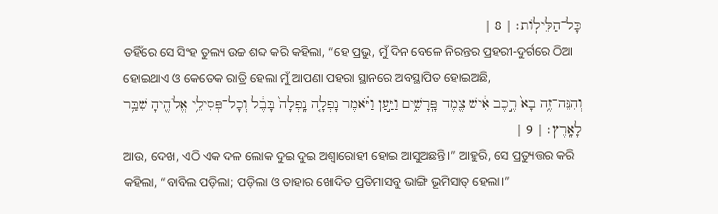כָּל־הַלֵּילֽוֹת׃ | 8 |
ତହିଁରେ ସେ ସିଂହ ତୁଲ୍ୟ ଉଚ୍ଚ ଶବ୍ଦ କରି କହିଲା, “ହେ ପ୍ରଭୁ, ମୁଁ ଦିନ ବେଳେ ନିରନ୍ତର ପ୍ରହରୀ-ଦୁର୍ଗରେ ଠିଆ ହୋଇଥାଏ ଓ କେତେକ ରାତ୍ରି ହେଲା ମୁଁ ଆପଣା ପହରା ସ୍ଥାନରେ ଅବସ୍ଥାପିତ ହୋଇଅଛି,
וְהִנֵּה־זֶ֥ה בָא֙ רֶ֣כֶב אִ֔ישׁ צֶ֖מֶד פָּֽרָשִׁ֑ים וַיַּ֣עַן וַיֹּ֗אמֶר נָפְלָ֤ה נָֽפְלָה֙ בָּבֶ֔ל וְכָל־פְּסִילֵ֥י אֱלֹהֶ֖יהָ שִׁבַּ֥ר לָאָֽרֶץ׃ | 9 |
ଆଉ, ଦେଖ, ଏଠି ଏକ ଦଳ ଲୋକ ଦୁଇ ଦୁଇ ଅଶ୍ୱାରୋହୀ ହୋଇ ଆସୁଅଛନ୍ତି।” ଆହୁରି, ସେ ପ୍ରତ୍ୟୁତ୍ତର କରି କହିଲା, “ବାବିଲ ପଡ଼ିଲା; ପଡ଼ିଲା ଓ ତାହାର ଖୋଦିତ ପ୍ରତିମାସବୁ ଭାଙ୍ଗି ଭୂମିସାତ୍ ହେଲା।”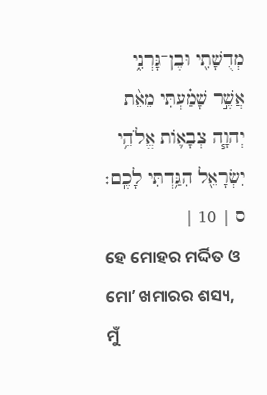מְדֻשָׁתִ֖י וּבֶן־גָּרְנִ֑י אֲשֶׁ֣ר שָׁמַ֗עְתִּי מֵאֵ֨ת יְהוָ֧ה צְבָא֛וֹת אֱלֹהֵ֥י יִשְׂרָאֵ֖ל הִגַּ֥דְתִּי לָכֶֽם׃ ס | 10 |
ହେ ମୋହର ମର୍ଦ୍ଦିତ ଓ ମୋʼ ଖମାରର ଶସ୍ୟ, ମୁଁ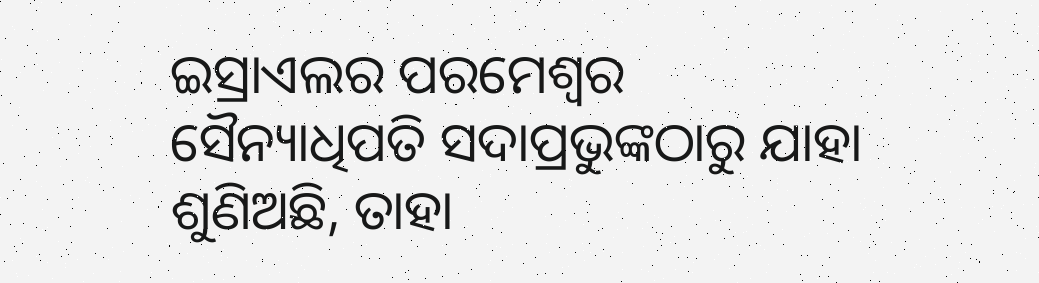ଇସ୍ରାଏଲର ପରମେଶ୍ୱର ସୈନ୍ୟାଧିପତି ସଦାପ୍ରଭୁଙ୍କଠାରୁ ଯାହା ଶୁଣିଅଛି, ତାହା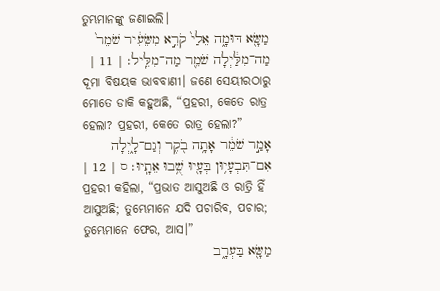ତୁମ୍ଭମାନଙ୍କୁ ଜଣାଇଲି।
מַשָּׂ֖א דּוּמָ֑ה אֵלַי֙ קֹרֵ֣א מִשֵּׂעִ֔יר שֹׁמֵר֙ מַה־מִלַּ֔יְלָה שֹׁמֵ֖ר מַה־מִלֵּֽיל׃ | 11 |
ଦୂମା ବିଷୟକ ଭାବବାଣୀ। ଜଣେ ସେୟୀରଠାରୁ ମୋତେ ଡାକି କହୁଅଛି, “ପ୍ରହରୀ, କେତେ ରାତ୍ର ହେଲା? ପ୍ରହରୀ, କେତେ ରାତ୍ର ହେଲା?”
אָמַ֣ר שֹׁמֵ֔ר אָתָ֥ה בֹ֖קֶר וְגַם־לָ֑יְלָה אִם־תִּבְעָי֥וּן בְּעָ֖יוּ שֻׁ֥בוּ אֵתָֽיוּ׃ ס | 12 |
ପ୍ରହରୀ କହିଲା, “ପ୍ରଭାତ ଆସୁଅଛି ଓ ରାତ୍ରି ହିଁ ଆସୁଅଛି; ତୁମ୍ଭେମାନେ ଯଦି ପଚାରିବ, ପଚାର; ତୁମ୍ଭେମାନେ ଫେର, ଆସ।”
מַשָּׂ֖א בַּעְרָ֑ב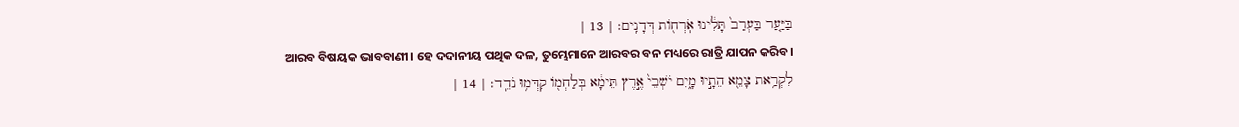בַּיַּ֤עַר בַּעְרַב֙ תָּלִ֔ינוּ אֹֽרְח֖וֹת דְּדָנִֽים׃ | 13 |
ଆରବ ବିଷୟକ ଭାବବାଣୀ। ହେ ଦଦାନୀୟ ପଥିକ ଦଳ, ତୁମ୍ଭେମାନେ ଆରବର ବନ ମଧ୍ୟରେ ରାତ୍ରି ଯାପନ କରିବ।
לִקְרַ֥את צָמֵ֖א הֵתָ֣יוּ מָ֑יִם יֹשְׁבֵי֙ אֶ֣רֶץ תֵּימָ֔א בְּלַחְמ֖וֹ קִדְּמ֥וּ נֹדֵֽד׃ | 14 |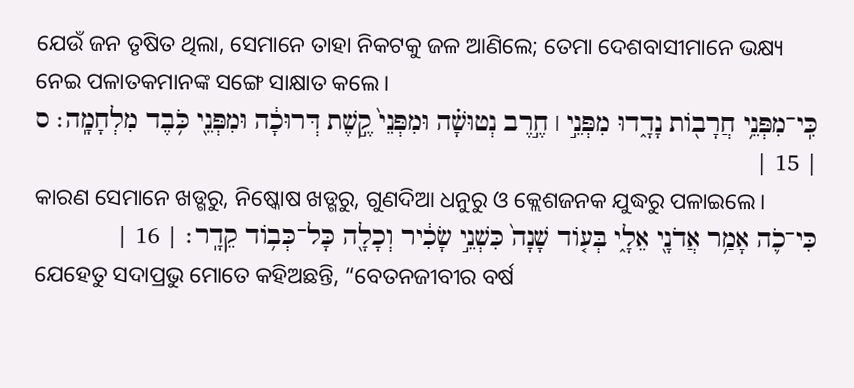ଯେଉଁ ଜନ ତୃଷିତ ଥିଲା, ସେମାନେ ତାହା ନିକଟକୁ ଜଳ ଆଣିଲେ; ତେମା ଦେଶବାସୀମାନେ ଭକ୍ଷ୍ୟ ନେଇ ପଳାତକମାନଙ୍କ ସଙ୍ଗେ ସାକ୍ଷାତ କଲେ।
כִּֽי־מִפְּנֵ֥י חֲרָב֖וֹת נָדָ֑דוּ מִפְּנֵ֣י ׀ חֶ֣רֶב נְטוּשָׁ֗ה וּמִפְּנֵי֙ קֶ֣שֶׁת דְּרוּכָ֔ה וּמִפְּנֵ֖י כֹּ֥בֶד מִלְחָמָֽה׃ ס | 15 |
କାରଣ ସେମାନେ ଖଡ୍ଗରୁ, ନିଷ୍କୋଷ ଖଡ୍ଗରୁ, ଗୁଣଦିଆ ଧନୁରୁ ଓ କ୍ଲେଶଜନକ ଯୁଦ୍ଧରୁ ପଳାଇଲେ।
כִּי־כֹ֛ה אָמַ֥ר אֲדֹנָ֖י אֵלָ֑י בְּע֤וֹד שָׁנָה֙ כִּשְׁנֵ֣י שָׂכִ֔יר וְכָלָ֖ה כָּל־כְּב֥וֹד קֵדָֽר׃ | 16 |
ଯେହେତୁ ସଦାପ୍ରଭୁ ମୋତେ କହିଅଛନ୍ତି, “ବେତନଜୀବୀର ବର୍ଷ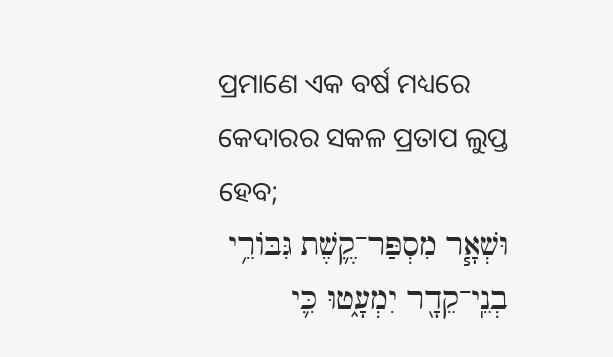ପ୍ରମାଣେ ଏକ ବର୍ଷ ମଧ୍ୟରେ କେଦାରର ସକଳ ପ୍ରତାପ ଲୁପ୍ତ ହେବ;
וּשְׁאָ֧ר מִסְפַּר־קֶ֛שֶׁת גִּבּוֹרֵ֥י בְנֵֽי־קֵדָ֖ר יִמְעָ֑טוּ כִּ֛י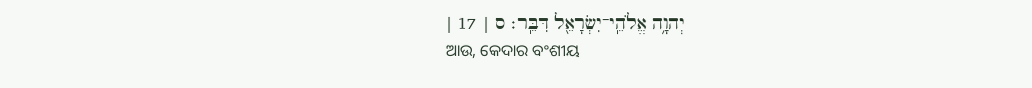יְהוָ֥ה אֱלֹהֵֽי־יִשְׂרָאֵ֖ל דִּבֵּֽר׃ ס | 17 |
ଆଉ, କେଦାର ବଂଶୀୟ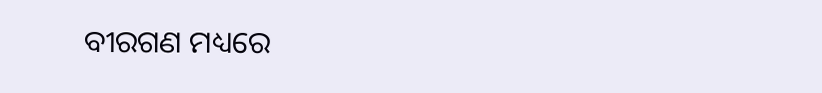ବୀରଗଣ ମଧ୍ୟରେ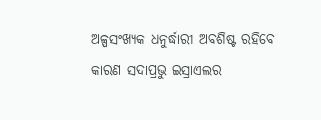ଅଳ୍ପସଂଖ୍ୟକ ଧନୁର୍ଦ୍ଧାରୀ ଅବଶିଷ୍ଟ ରହିବେ କାରଣ ସଦାପ୍ରଭୁ ଇସ୍ରାଏଲର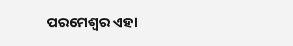ପରମେଶ୍ୱର ଏହା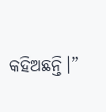କହିଅଛନ୍ତି।”